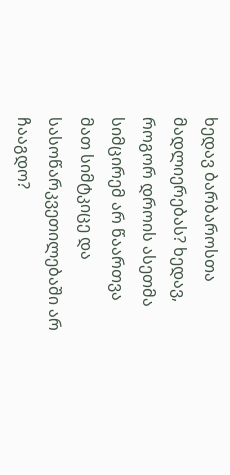ხედავ ბარბაროსთა მადლიერებას? ხედავ, როგორ დროის ასეთმა სიმცირემ არ წაართვა მათ სიმტკიცე და სასოწარკვეთილებაში არ ჩააგდო?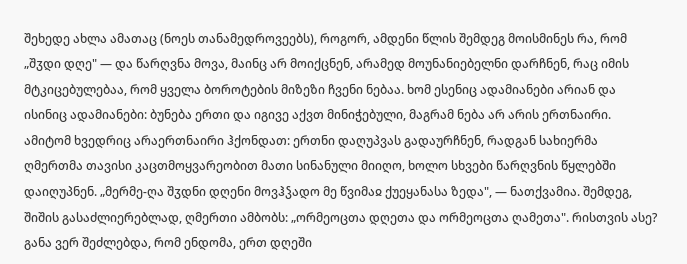შეხედე ახლა ამათაც (ნოეს თანამედროვეებს), როგორ, ამდენი წლის შემდეგ მოისმინეს რა, რომ „შჳდი დღე" — და წარღვნა მოვა, მაინც არ მოიქცნენ, არამედ მოუნანიებელნი დარჩნენ, რაც იმის მტკიცებულებაა, რომ ყველა ბოროტების მიზეზი ჩვენი ნებაა. ხომ ესენიც ადამიანები არიან და ისინიც ადამიანები: ბუნება ერთი და იგივე აქვთ მინიჭებული, მაგრამ ნება არ არის ერთნაირი. ამიტომ ხვედრიც არაერთნაირი ჰქონდათ: ერთნი დაღუპვას გადაურჩნენ, რადგან სახიერმა ღმერთმა თავისი კაცთმოყვარეობით მათი სინანული მიიღო, ხოლო სხვები წარღვნის წყლებში დაიღუპნენ. „მერმე-ღა შჳდნი დღენი მოვჰჴადო მე წვიმაჲ ქუეყანასა ზედა", — ნათქვამია. შემდეგ, შიშის გასაძლიერებლად, ღმერთი ამბობს: „ორმეოცთა დღეთა და ორმეოცთა ღამეთა". რისთვის ასე? განა ვერ შეძლებდა, რომ ენდომა, ერთ დღეში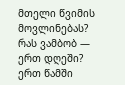მთელი წვიმის მოვლინებას? რას ვამბობ — ერთ დღეში? ერთ წამში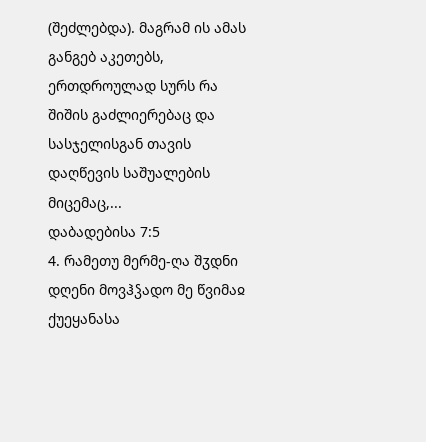(შეძლებდა). მაგრამ ის ამას განგებ აკეთებს, ერთდროულად სურს რა შიშის გაძლიერებაც და სასჯელისგან თავის დაღწევის საშუალების მიცემაც,...
დაბადებისა 7:5
4. რამეთუ მერმე-ღა შჳდნი დღენი მოვჰჴადო მე წვიმაჲ ქუეყანასა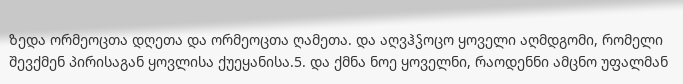ზედა ორმეოცთა დღეთა და ორმეოცთა ღამეთა. და აღვჰჴოცო ყოველი აღმდგომი, რომელი შევქმენ პირისაგან ყოვლისა ქუეყანისა.5. და ქმნა ნოე ყოველნი, რაოდენნი ამცნო უფალმან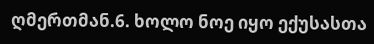ღმერთმან.6. ხოლო ნოე იყო ექუსასთა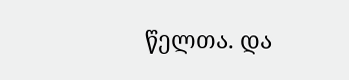წელთა. და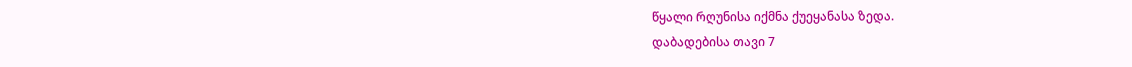წყალი რღუნისა იქმნა ქუეყანასა ზედა.
დაბადებისა თავი 7